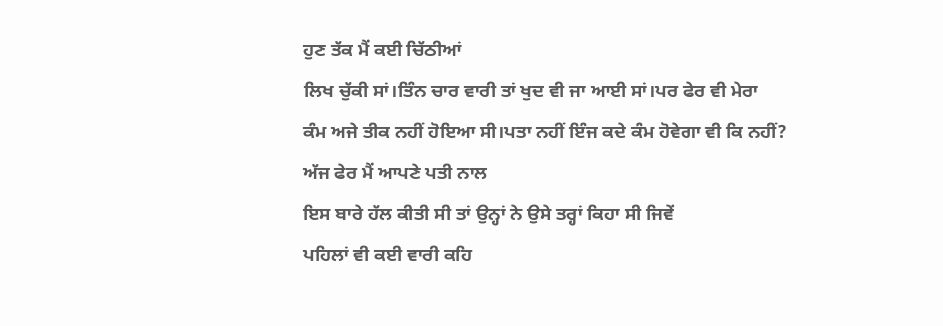ਹੁਣ ਤੱਕ ਮੈਂ ਕਈ ਚਿੱਠੀਆਂ
ਲਿਖ ਚੁੱਕੀ ਸਾਂ।ਤਿੰਨ ਚਾਰ ਵਾਰੀ ਤਾਂ ਖੁਦ ਵੀ ਜਾ ਆਈ ਸਾਂ।ਪਰ ਫੇਰ ਵੀ ਮੇਰਾ
ਕੰਮ ਅਜੇ ਤੀਕ ਨਹੀਂ ਹੋਇਆ ਸੀ।ਪਤਾ ਨਹੀਂ ਇੰਜ ਕਦੇ ਕੰਮ ਹੋਵੇਗਾ ਵੀ ਕਿ ਨਹੀਂ?
ਅੱਜ ਫੇਰ ਮੈਂ ਆਪਣੇ ਪਤੀ ਨਾਲ
ਇਸ ਬਾਰੇ ਹੱਲ ਕੀਤੀ ਸੀ ਤਾਂ ਉਨ੍ਹਾਂ ਨੇ ਉਸੇ ਤਰ੍ਹਾਂ ਕਿਹਾ ਸੀ ਜਿਵੇਂ
ਪਹਿਲਾਂ ਵੀ ਕਈ ਵਾਰੀ ਕਹਿ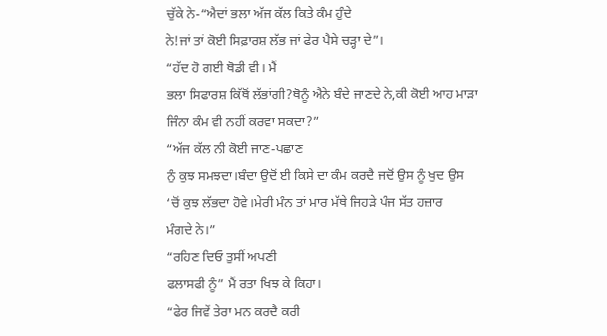ਚੁੱਕੇ ਨੇ-“ਐਦਾਂ ਭਲਾ ਅੱਜ ਕੱਲ ਕਿਤੇ ਕੰਮ ਹੁੰਦੇ
ਨੇ!ਜਾਂ ਤਾਂ ਕੋਈ ਸਿਫ਼ਾਰਸ਼ ਲੱਭ ਜਾਂ ਫੇਰ ਪੈਸੇ ਚੜ੍ਹਾ ਦੇ”।
“ਹੱਦ ਹੋ ਗਈ ਥੋਡੀ ਵੀ। ਮੈਂ
ਭਲਾ ਸਿਫਾਰਸ਼ ਕਿੱਥੋਂ ਲੱਭਾਂਗੀ?ਥੋਨੂੰ ਐਨੇ ਬੰਦੇ ਜਾਣਦੇ ਨੇ,ਕੀ ਕੋਈ ਆਹ ਮਾੜਾ
ਜਿੰਨਾ ਕੰਮ ਵੀ ਨਹੀਂ ਕਰਵਾ ਸਕਦਾ?”
“ਅੱਜ ਕੱਲ ਨੀ ਕੋਈ ਜਾਣ-ਪਛਾਣ
ਨੁੰ ਕੁਝ ਸਮਝਦਾ।ਬੰਦਾ ਉਦੋਂ ਈ ਕਿਸੇ ਦਾ ਕੰਮ ਕਰਦੈ ਜਦੋਂ ਉਸ ਨੂੰ ਖੁਦ ਉਸ
‘ਚੋਂ ਕੁਝ ਲੱਭਦਾ ਹੋਵੇ।ਮੇਰੀ ਮੰਨ ਤਾਂ ਮਾਰ ਮੱਥੇ ਜਿਹੜੇ ਪੰਜ ਸੱਤ ਹਜ਼ਾਰ
ਮੰਗਦੇ ਨੇ।”
“ਰਹਿਣ ਦਿਓ ਤੁਸੀਂ ਅਪਣੀ
ਫਲਾਸਫੀ ਨੂੰ” ਮੈਂ ਰਤਾ ਖਿਝ ਕੇ ਕਿਹਾ।
“ਫੇਰ ਜਿਵੇਂ ਤੇਰਾ ਮਨ ਕਰਦੈ ਕਰੀ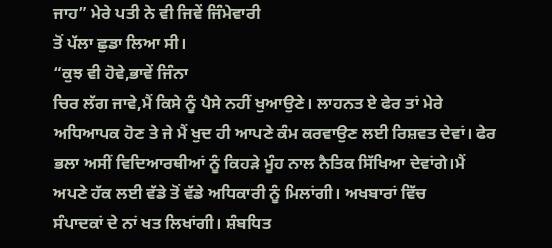ਜਾਹ” ਮੇਰੇ ਪਤੀ ਨੇ ਵੀ ਜਿਵੇਂ ਜਿੰਮੇਵਾਰੀ
ਤੋਂ ਪੱਲਾ ਛੁਡਾ ਲਿਆ ਸੀ।
“ਕੁਝ ਵੀ ਹੋਵੇ,ਭਾਵੇਂ ਜਿੰਨਾ
ਚਿਰ ਲੱਗ ਜਾਵੇ,ਮੈਂ ਕਿਸੇ ਨੂੰ ਪੈਸੇ ਨਹੀਂ ਖੁਆਉਣੇ। ਲਾਹਨਤ ਏ ਫੇਰ ਤਾਂ ਮੇਰੇ
ਅਧਿਆਪਕ ਹੋਣ ਤੇ ਜੇ ਮੈਂ ਖੁਦ ਹੀ ਆਪਣੇ ਕੰਮ ਕਰਵਾਉਣ ਲਈ ਰਿਸ਼ਵਤ ਦੇਵਾਂ। ਫੇਰ
ਭਲਾ ਅਸੀਂ ਵਿਦਿਆਰਥੀਆਂ ਨੂੰ ਕਿਹੜੇ ਮੂੰਹ ਨਾਲ ਨੈਤਿਕ ਸਿੱਖਿਆ ਦੇਵਾਂਗੇ।ਮੈਂ
ਅਪਣੇ ਹੱਕ ਲਈ ਵੱਡੇ ਤੋਂ ਵੱਡੇ ਅਧਿਕਾਰੀ ਨੂੰ ਮਿਲਾਂਗੀ। ਅਖਬਾਰਾਂ ਵਿੱਚ
ਸੰਪਾਦਕਾਂ ਦੇ ਨਾਂ ਖਤ ਲਿਖਾਂਗੀ। ਸ਼ੰਬਧਿਤ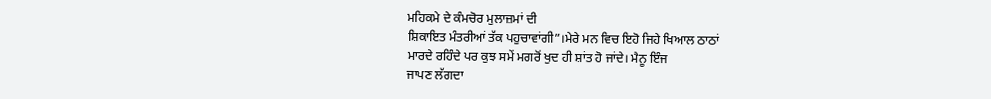ਮਹਿਕਮੇ ਦੇ ਕੰਮਚੋਰ ਮੁਲਾਜ਼ਮਾਂ ਦੀ
ਸ਼ਿਕਾਇਤ ਮੰਤਰੀਆਂ ਤੱਕ ਪਹੁਚਾਵਾਂਗੀ”।ਮੇਰੇ ਮਨ ਵਿਚ ਇਹੋ ਜਿਹੇ ਖਿਆਲ ਠਾਠਾਂ
ਮਾਰਦੇ ਰਹਿੰਦੇ ਪਰ ਕੁਝ ਸਮੇਂ ਮਗਰੋਂ ਖੁਦ ਹੀ ਸ਼ਾਂਤ ਹੋ ਜਾਂਦੇ। ਮੈਨੂ ਇੰਜ
ਜਾਪਣ ਲੱਗਦਾ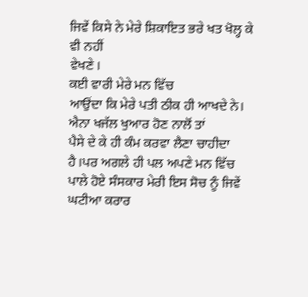ਜਿਵੇਂ ਕਿਸੇ ਨੇ ਮੇਰੇ ਸ਼ਿਕਾਇਤ ਭਰੇ ਖਤ ਖੋਲ੍ਹ ਕੇ ਵੀ ਨਹੀਂ
ਵੇਖਣੇ।
ਕਈ ਵਾਰੀ ਮੇਰੇ ਮਨ ਵਿੱਚ
ਆਉਂਦਾ ਕਿ ਮੇਰੇ ਪਤੀ ਠੀਕ ਹੀ ਆਖਦੇ ਨੇ। ਐਨਾ ਖਜੱਲ ਖੁਆਰ ਹੋਣ ਨਾਲੋਂ ਤਾਂ
ਪੈਸੇ ਦੇ ਕੇ ਹੀ ਕੰਮ ਕਰਵਾ ਲੈਣਾ ਚਾਹੀਦਾ ਹੈ।ਪਰ ਅਗਲੇ ਹੀ ਪਲ ਅਪਣੇ ਮਨ ਵਿੱਚ
ਪਾਲੇ ਹੋਏ ਸੰਸਕਾਰ ਮੇਰੀ ਇਸ ਸੋਚ ਨੂੰ ਜਿਵੇਂ ਘਟੀਆ ਕਰਾਰ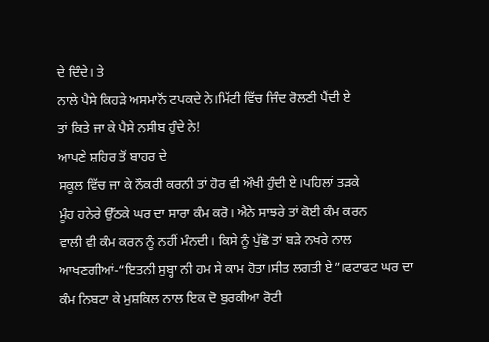ਦੇ ਦਿੰਦੇ। ਤੇ
ਨਾਲੇ ਪੈਸੇ ਕਿਹੜੇ ਅਸਮਾਨੋਂ ਟਪਕਦੇ ਨੇ।ਮਿੱਟੀ ਵਿੱਚ ਜਿੰਦ ਰੋਲਣੀ ਪੈਂਦੀ ਏ
ਤਾਂ ਕਿਤੇ ਜਾ ਕੇ ਪੈਸੇ ਨਸੀਬ ਹੁੰਦੇ ਨੇ!
ਆਪਣੇ ਸ਼ਹਿਰ ਤੋਂ ਬਾਹਰ ਦੇ
ਸਕੂਲ ਵਿੱਚ ਜਾ ਕੇ ਨੌਕਰੀ ਕਰਨੀ ਤਾਂ ਹੋਰ ਵੀ ਔਖੀ ਹੁੰਦੀ ਏ।ਪਹਿਲਾਂ ਤੜਕੇ
ਮੂੰਹ ਹਨੇਰੇ ਉੱਠਕੇ ਘਰ ਦਾ ਸਾਰਾ ਕੰਮ ਕਰੋ। ਐਨੇ ਸਾਝਰੇ ਤਾਂ ਕੋਈ ਕੰਮ ਕਰਨ
ਵਾਲੀ ਵੀ ਕੰਮ ਕਰਨ ਨੂੰ ਨਹੀਂ ਮੰਨਦੀ। ਕਿਸੇ ਨੂੰ ਪੁੱਛੋ ਤਾਂ ਬੜੇ ਨਖਰੇ ਨਾਲ
ਆਖਣਗੀਆਂ-“ਇਤਨੀ ਸੁਬ੍ਹਾ ਨੀ ਹਮ ਸੇ ਕਾਮ ਹੋਤਾ।ਸੀਤ ਲਗਤੀ ਏ”।ਫਟਾਫਟ ਘਰ ਦਾ
ਕੰਮ ਨਿਬਟਾ ਕੇ ਮੁਸ਼ਕਿਲ ਨਾਲ ਇਕ ਦੋ ਬੁਰਕੀਆ ਰੋਟੀ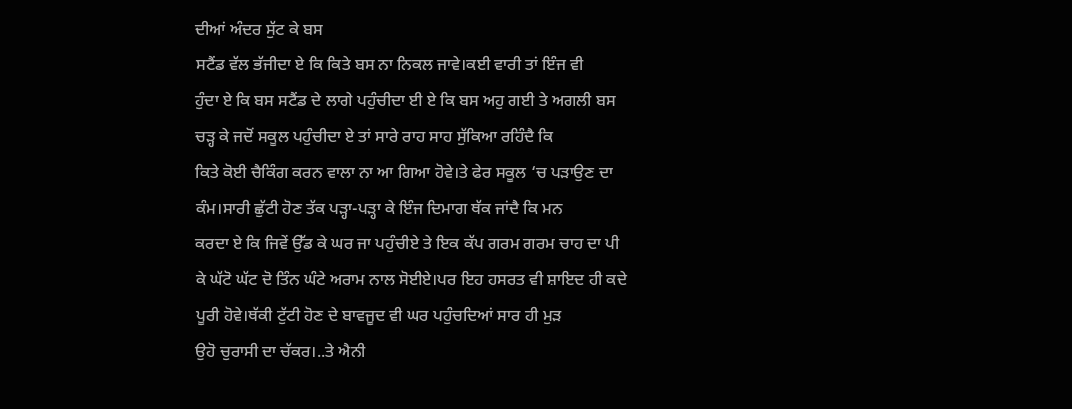ਦੀਆਂ ਅੰਦਰ ਸੁੱਟ ਕੇ ਬਸ
ਸਟੈਂਡ ਵੱਲ ਭੱਜੀਦਾ ਏ ਕਿ ਕਿਤੇ ਬਸ ਨਾ ਨਿਕਲ ਜਾਵੇ।ਕਈ ਵਾਰੀ ਤਾਂ ਇੰਜ ਵੀ
ਹੁੰਦਾ ਏ ਕਿ ਬਸ ਸਟੈਂਡ ਦੇ ਲਾਗੇ ਪਹੁੰਚੀਦਾ ਈ ਏ ਕਿ ਬਸ ਅਹੁ ਗਈ ਤੇ ਅਗਲੀ ਬਸ
ਚੜ੍ਹ ਕੇ ਜਦੋਂ ਸਕੂਲ ਪਹੁੰਚੀਦਾ ਏ ਤਾਂ ਸਾਰੇ ਰਾਹ ਸਾਹ ਸੁੱਕਿਆ ਰਹਿੰਦੈ ਕਿ
ਕਿਤੇ ਕੋਈ ਚੈਕਿੰਗ ਕਰਨ ਵਾਲਾ ਨਾ ਆ ਗਿਆ ਹੋਵੇ।ਤੇ ਫੇਰ ਸਕੂਲ ‘ਚ ਪੜਾਉਣ ਦਾ
ਕੰਮ।ਸਾਰੀ ਛੁੱਟੀ ਹੋਣ ਤੱਕ ਪੜ੍ਹਾ-ਪੜ੍ਹਾ ਕੇ ਇੰਜ ਦਿਮਾਗ ਥੱਕ ਜਾਂਦੈ ਕਿ ਮਨ
ਕਰਦਾ ਏ ਕਿ ਜਿਵੇਂ ਉੱਡ ਕੇ ਘਰ ਜਾ ਪਹੁੰਚੀਏ ਤੇ ਇਕ ਕੱਪ ਗਰਮ ਗਰਮ ਚਾਹ ਦਾ ਪੀ
ਕੇ ਘੱਟੋ ਘੱਟ ਦੋ ਤਿੰਨ ਘੰਟੇ ਅਰਾਮ ਨਾਲ ਸੋਈਏ।ਪਰ ਇਹ ਹਸਰਤ ਵੀ ਸ਼ਾਇਦ ਹੀ ਕਦੇ
ਪੂਰੀ ਹੋਵੇ।ਥੱਕੀ ਟੁੱਟੀ ਹੋਣ ਦੇ ਬਾਵਜੂਦ ਵੀ ਘਰ ਪਹੁੰਚਦਿਆਂ ਸਾਰ ਹੀ ਮੁੜ
ਉਹੋ ਚੁਰਾਸੀ ਦਾ ਚੱਕਰ।..ਤੇ ਐਨੀ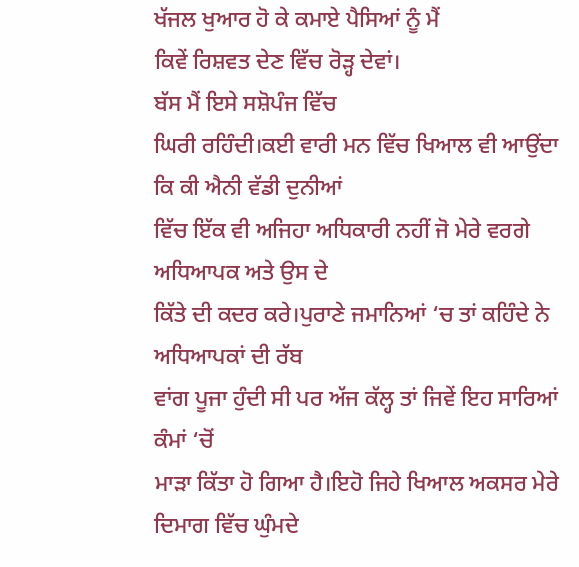ਖੱਜਲ ਖੁਆਰ ਹੋ ਕੇ ਕਮਾਏ ਪੈਸਿਆਂ ਨੂੰ ਮੈਂ
ਕਿਵੇਂ ਰਿਸ਼ਵਤ ਦੇਣ ਵਿੱਚ ਰੋੜ੍ਹ ਦੇਵਾਂ।
ਬੱਸ ਮੈਂ ਇਸੇ ਸਸ਼ੋਪੰਜ ਵਿੱਚ
ਘਿਰੀ ਰਹਿੰਦੀ।ਕਈ ਵਾਰੀ ਮਨ ਵਿੱਚ ਖਿਆਲ ਵੀ ਆਉਂਦਾ ਕਿ ਕੀ ਐਨੀ ਵੱਡੀ ਦੁਨੀਆਂ
ਵਿੱਚ ਇੱਕ ਵੀ ਅਜਿਹਾ ਅਧਿਕਾਰੀ ਨਹੀਂ ਜੋ ਮੇਰੇ ਵਰਗੇ ਅਧਿਆਪਕ ਅਤੇ ਉਸ ਦੇ
ਕਿੱਤੇ ਦੀ ਕਦਰ ਕਰੇ।ਪੁਰਾਣੇ ਜਮਾਨਿਆਂ ‘ਚ ਤਾਂ ਕਹਿੰਦੇ ਨੇ ਅਧਿਆਪਕਾਂ ਦੀ ਰੱਬ
ਵਾਂਗ ਪੂਜਾ ਹੁੰਦੀ ਸੀ ਪਰ ਅੱਜ ਕੱਲ੍ਹ ਤਾਂ ਜਿਵੇਂ ਇਹ ਸਾਰਿਆਂ ਕੰਮਾਂ ‘ਚੋਂ
ਮਾੜਾ ਕਿੱਤਾ ਹੋ ਗਿਆ ਹੈ।ਇਹੋ ਜਿਹੇ ਖਿਆਲ ਅਕਸਰ ਮੇਰੇ ਦਿਮਾਗ ਵਿੱਚ ਘੁੰਮਦੇ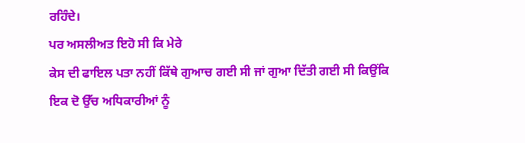ਰਹਿੰਦੇ।
ਪਰ ਅਸਲੀਅਤ ਇਹੋ ਸੀ ਕਿ ਮੇਰੇ
ਕੇਸ ਦੀ ਫਾਇਲ ਪਤਾ ਨਹੀਂ ਕਿੱਥੇ ਗੁਆਚ ਗਈ ਸੀ ਜਾਂ ਗੁਆ ਦਿੱਤੀ ਗਈ ਸੀ ਕਿਉਂਕਿ
ਇਕ ਦੋ ਉੱਚ ਅਧਿਕਾਰੀਆਂ ਨੂੰ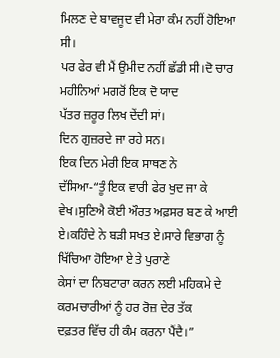ਮਿਲਣ ਦੇ ਬਾਵਜੂਦ ਵੀ ਮੇਰਾ ਕੰਮ ਨਹੀਂ ਹੋਇਆ ਸੀ।
ਪਰ ਫੇਰ ਵੀ ਮੈਂ ਉਮੀਦ ਨਹੀਂ ਛੱਡੀ ਸੀ।ਦੋ ਚਾਰ ਮਹੀਨਿਆਂ ਮਗਰੋਂ ਇਕ ਦੋ ਯਾਦ
ਪੱਤਰ ਜ਼ਰੂਰ ਲਿਖ ਦੇਂਦੀ ਸਾਂ।
ਦਿਨ ਗੁਜ਼ਰਦੇ ਜਾ ਰਹੇ ਸਨ।
ਇਕ ਦਿਨ ਮੇਰੀ ਇਕ ਸਾਥਣ ਨੇ
ਦੱਸਿਆ-“ਤੂੰ ਇਕ ਵਾਰੀ ਫੇਰ ਖੁਦ ਜਾ ਕੇ ਵੇਖ।ਸੁਣਿਐ ਕੋਈ ਔਰਤ ਅਫ਼ਸਰ ਬਣ ਕੇ ਆਈ
ਏ।ਕਹਿੰਦੇ ਨੇ ਬੜੀ ਸਖਤ ਏ।ਸਾਰੇ ਵਿਭਾਗ ਨੂੰ ਖਿੱਚਿਆ ਹੋਇਆ ਏ ਤੇ ਪੁਰਾਣੇ
ਕੇਸਾਂ ਦਾ ਨਿਬਟਾਰਾ ਕਰਨ ਲਈ ਮਹਿਕਮੇ ਦੇ ਕਰਮਚਾਰੀਆਂ ਨੂੰ ਹਰ ਰੋਜ਼ ਦੇਰ ਤੱਕ
ਦਫ਼ਤਰ ਵਿੱਚ ਹੀ ਕੰਮ ਕਰਨਾ ਪੈਂਦੈ।”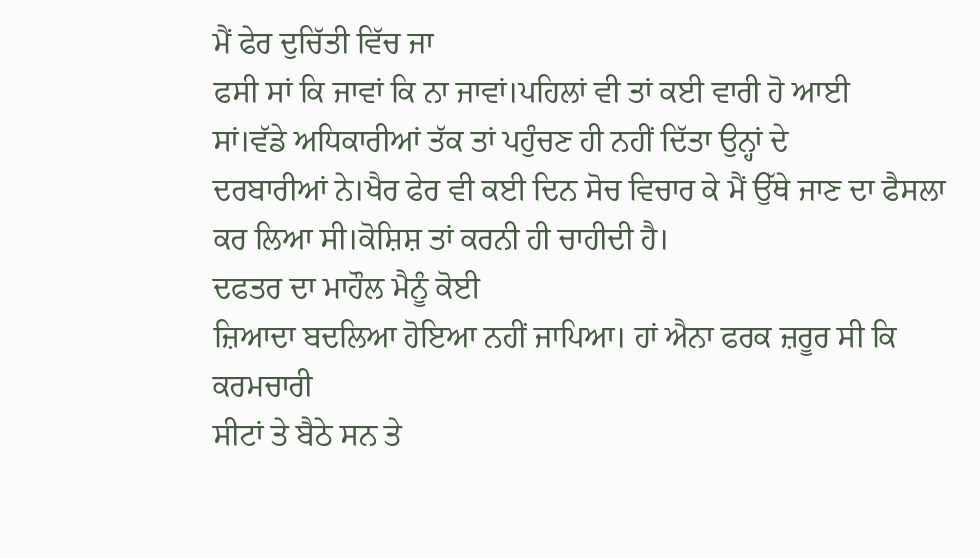ਮੈਂ ਫੇਰ ਦੁਚਿੱਤੀ ਵਿੱਚ ਜਾ
ਫਸੀ ਸਾਂ ਕਿ ਜਾਵਾਂ ਕਿ ਨਾ ਜਾਵਾਂ।ਪਹਿਲਾਂ ਵੀ ਤਾਂ ਕਈ ਵਾਰੀ ਹੋ ਆਈ
ਸਾਂ।ਵੱਡੇ ਅਧਿਕਾਰੀਆਂ ਤੱਕ ਤਾਂ ਪਹੁੰਚਣ ਹੀ ਨਹੀਂ ਦਿੱਤਾ ਉਨ੍ਹਾਂ ਦੇ
ਦਰਬਾਰੀਆਂ ਨੇ।ਖੈਰ ਫੇਰ ਵੀ ਕਈ ਦਿਨ ਸੋਚ ਵਿਚਾਰ ਕੇ ਮੈਂ ਉੱਥੇ ਜਾਣ ਦਾ ਫੈਸਲਾ
ਕਰ ਲਿਆ ਸੀ।ਕੋਸ਼ਿਸ਼ ਤਾਂ ਕਰਨੀ ਹੀ ਚਾਹੀਦੀ ਹੈ।
ਦਫਤਰ ਦਾ ਮਾਹੌਲ ਮੈਨੂੰ ਕੋਈ
ਜ਼ਿਆਦਾ ਬਦਲਿਆ ਹੋਇਆ ਨਹੀਂ ਜਾਪਿਆ। ਹਾਂ ਐਨਾ ਫਰਕ ਜ਼ਰੂਰ ਸੀ ਕਿ ਕਰਮਚਾਰੀ
ਸੀਟਾਂ ਤੇ ਬੈਠੇ ਸਨ ਤੇ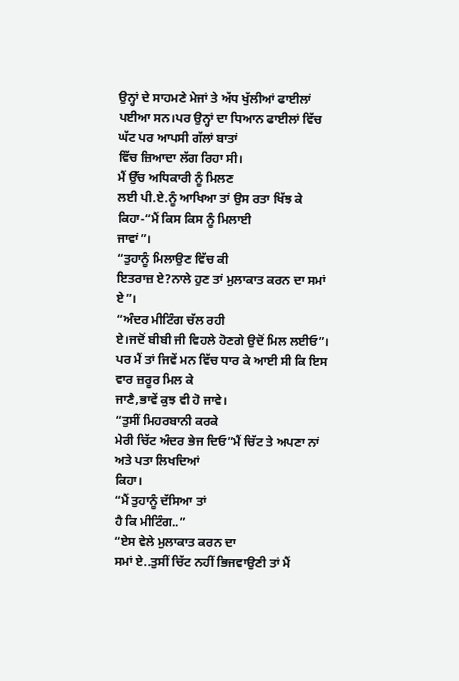ਉਨ੍ਹਾਂ ਦੇ ਸਾਹਮਣੇ ਮੇਜਾਂ ਤੇ ਅੱਧ ਖੁੱਲੀਆਂ ਫਾਈਲਾਂ
ਪਈਆ ਸਨ।ਪਰ ਉਨ੍ਹਾਂ ਦਾ ਧਿਆਨ ਫਾਈਲਾਂ ਵਿੱਚ ਘੱਟ ਪਰ ਆਪਸੀ ਗੱਲਾਂ ਬਾਤਾਂ
ਵਿੱਚ ਜ਼ਿਆਦਾ ਲੱਗ ਰਿਹਾ ਸੀ।
ਮੈਂ ਉੱਚ ਅਧਿਕਾਰੀ ਨੂੰ ਮਿਲਣ
ਲਈ ਪੀ.ਏ.ਨੂੰ ਆਖਿਆ ਤਾਂ ਉਸ ਰਤਾ ਖਿੱਝ ਕੇ ਕਿਹਾ-“ਮੈਂ ਕਿਸ ਕਿਸ ਨੂੰ ਮਿਲਾਈ
ਜਾਵਾਂ”।
“ਤੁਹਾਨੂੰ ਮਿਲਾਉਣ ਵਿੱਚ ਕੀ
ਇਤਰਾਜ਼ ਏ?ਨਾਲੇ ਹੁਣ ਤਾਂ ਮੁਲਾਕਾਤ ਕਰਨ ਦਾ ਸਮਾਂ ਏ”।
“ਅੰਦਰ ਮੀਟਿੰਗ ਚੱਲ ਰਹੀ
ਏ।ਜਦੋਂ ਬੀਬੀ ਜੀ ਵਿਹਲੇ ਹੋਣਗੇ ਉਦੋਂ ਮਿਲ ਲਈਓ”।
ਪਰ ਮੈਂ ਤਾਂ ਜਿਵੇਂ ਮਨ ਵਿੱਚ ਧਾਰ ਕੇ ਆਈ ਸੀ ਕਿ ਇਸ ਵਾਰ ਜ਼ਰੂਰ ਮਿਲ ਕੇ
ਜਾਣੈ,ਭਾਵੇਂ ਕੁਝ ਵੀ ਹੋ ਜਾਵੇ।
“ਤੁਸੀਂ ਮਿਹਰਬਾਨੀ ਕਰਕੇ
ਮੇਰੀ ਚਿੱਟ ਅੰਦਰ ਭੇਜ ਦਿਓ”ਮੈਂ ਚਿੱਟ ਤੇ ਅਪਣਾ ਨਾਂ ਅਤੇ ਪਤਾ ਲਿਖਦਿਆਂ
ਕਿਹਾ।
“ਮੈਂ ਤੁਹਾਨੂੰ ਦੱਸਿਆ ਤਾਂ
ਹੈ ਕਿ ਮੀਟਿੰਗ..”
“ਏਸ ਵੇਲੇ ਮੁਲਾਕਾਤ ਕਰਨ ਦਾ
ਸਮਾਂ ਏ..ਤੁਸੀਂ ਚਿੱਟ ਨਹੀਂ ਭਿਜਵਾਉਣੀ ਤਾਂ ਮੈਂ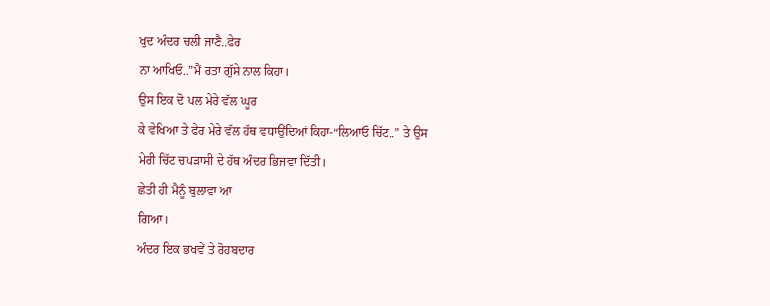ਖੁਦ ਅੰਦਰ ਚਲੀ ਜਾਣੈ..ਫੇਰ
ਨਾ ਆਖਿਓ..”ਮੈਂ ਰਤਾ ਗੁੱਸੇ ਨਾਲ ਕਿਹਾ।
ਉਸ ਇਕ ਦੋ ਪਲ ਮੇਰੇ ਵੱਲ ਘੂਰ
ਕੇ ਵੇਖਿਆ ਤੇ ਫੇਰ ਮੇਰੇ ਵੱਲ ਹੱਥ ਵਧਾਉਂਦਿਆਂ ਕਿਹਾ-“ਲਿਆਓ ਚਿੱਟ..” ਤੇ ਉਸ
ਮੇਰੀ ਚਿੱਟ ਚਪੜਾਸੀ ਦੇ ਹੱਥ ਅੰਦਰ ਭਿਜਵਾ ਦਿੱਤੀ।
ਛੇਤੀ ਹੀ ਮੈਨੂੰ ਬੁਲਾਵਾ ਆ
ਗਿਆ।
ਅੰਦਰ ਇਕ ਭਖਵੇਂ ਤੇ ਰੋਹਬਦਾਰ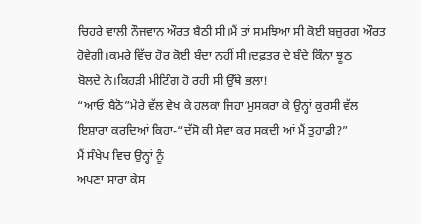ਚਿਹਰੇ ਵਾਲੀ ਨੌਜਵਾਨ ਔਰਤ ਬੈਠੀ ਸੀ।ਮੈਂ ਤਾਂ ਸਮਝਿਆ ਸੀ ਕੋਈ ਬਜ਼ੁਰਗ ਔਰਤ
ਹੋਵੇਗੀ।ਕਮਰੇ ਵਿੱਚ ਹੋਰ ਕੋਈ ਬੰਦਾ ਨਹੀਂ ਸੀ।ਦਫ਼ਤਰ ਦੇ ਬੰਦੇ ਕਿੰਨਾ ਝੂਠ
ਬੋਲਦੇ ਨੇ।ਕਿਹੜੀ ਮੀਟਿੰਗ ਹੋ ਰਹੀ ਸੀ ਉੱਥੇ ਭਲਾ!
“ਆਓ ਬੈਠੋ”ਮੇਰੇ ਵੱਲ ਵੇਖ ਕੇ ਹਲਕਾ ਜਿਹਾ ਮੁਸਕਰਾ ਕੇ ਉਨ੍ਹਾਂ ਕੁਰਸੀ ਵੱਲ
ਇਸ਼ਾਰਾ ਕਰਦਿਆਂ ਕਿਹਾ-“ਦੱਸੋ ਕੀ ਸੇਵਾ ਕਰ ਸਕਦੀ ਆਂ ਮੈਂ ਤੁਹਾਡੀ?”
ਮੈਂ ਸੰਖੇਪ ਵਿਚ ਉਨ੍ਹਾਂ ਨੂੰ
ਅਪਣਾ ਸਾਰਾ ਕੇਸ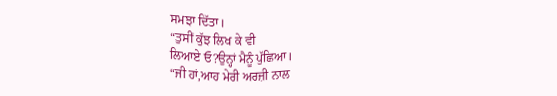ਸਮਝਾ ਦਿੱਤਾ।
“ਤੁਸੀਂ ਕੁੱਝ ਲਿਖ ਕੇ ਵੀ
ਲਿਆਏ ਓ?ਉਨ੍ਹਾਂ ਮੈਨੂੰ ਪੁੱਛਿਆ।
“ਜੀ ਹਾਂ,ਆਹ ਮੇਰੀ ਅਰਜ਼ੀ ਨਾਲ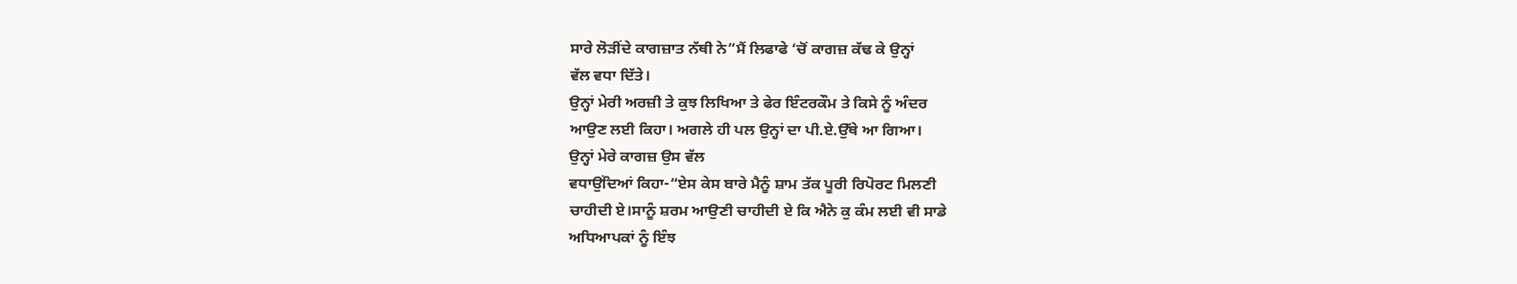ਸਾਰੇ ਲੋੜੀਂਦੇ ਕਾਗਜ਼ਾਤ ਨੱਥੀ ਨੇ”ਮੈਂ ਲਿਫਾਫੇ ‘ਚੋਂ ਕਾਗਜ਼ ਕੱਢ ਕੇ ਉਨ੍ਹਾਂ
ਵੱਲ ਵਧਾ ਦਿੱਤੇ।
ਉਨ੍ਹਾਂ ਮੇਰੀ ਅਰਜ਼ੀ ਤੇ ਕੁਝ ਲਿਖਿਆ ਤੇ ਫੇਰ ਇੰਟਰਕੌਮ ਤੇ ਕਿਸੇ ਨੂੰ ਅੰਦਰ
ਆਉਣ ਲਈ ਕਿਹਾ। ਅਗਲੇ ਹੀ ਪਲ ਉਨ੍ਹਾਂ ਦਾ ਪੀ.ਏ.ਉੱਥੇ ਆ ਗਿਆ।
ਉਨ੍ਹਾਂ ਮੇਰੇ ਕਾਗਜ਼ ਉਸ ਵੱਲ
ਵਧਾਉਂਦਿਆਂ ਕਿਹਾ-“ਏਸ ਕੇਸ ਬਾਰੇ ਮੈਨੂੰ ਸ਼ਾਮ ਤੱਕ ਪੂਰੀ ਰਿਪੋਰਟ ਮਿਲਣੀ
ਚਾਹੀਦੀ ਏ।ਸਾਨੂੰ ਸ਼ਰਮ ਆਉਣੀ ਚਾਹੀਦੀ ਏ ਕਿ ਐਨੇ ਕੁ ਕੰਮ ਲਈ ਵੀ ਸਾਡੇ
ਅਧਿਆਪਕਾਂ ਨੂੰ ਇੰਝ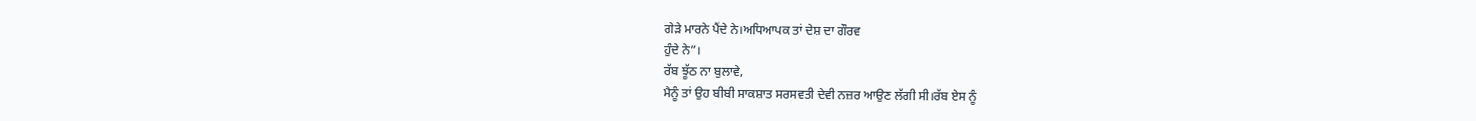ਗੇੜੇ ਮਾਰਨੇ ਪੈਂਦੇ ਨੇ।ਅਧਿਆਪਕ ਤਾਂ ਦੇਸ਼ ਦਾ ਗੌਰਵ
ਹੁੰਦੇ ਨੇ”।
ਰੱਬ ਝੂੱਠ ਨਾ ਬੁਲਾਵੇ,
ਮੈਨੂੰ ਤਾਂ ਉਹ ਬੀਬੀ ਸਾਕਸ਼ਾਤ ਸਰਸਵਤੀ ਦੇਵੀ ਨਜ਼ਰ ਆਉਣ ਲੱਗੀ ਸੀ।ਰੱਬ ਏਸ ਨੂੰ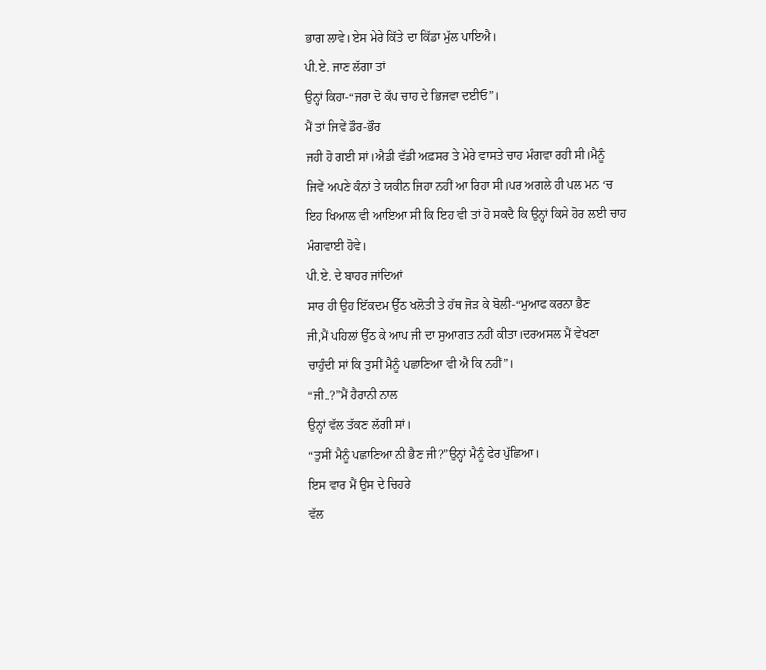ਭਾਗ ਲਾਵੇ।ਏਸ ਮੇਰੇ ਕਿੱਤੇ ਦਾ ਕਿੱਡਾ ਮੁੱਲ ਪਾਇਐ।
ਪੀ.ਏ. ਜਾਣ ਲੱਗਾ ਤਾਂ
ਉਨ੍ਹਾਂ ਕਿਹਾ-“ਜਰਾ ਦੋ ਕੱਪ ਚਾਹ ਦੇ ਭਿਜਵਾ ਦਈਓ”।
ਮੈਂ ਤਾਂ ਜਿਵੇਂ ਡੌਰ-ਭੌਰ
ਜਹੀ ਹੋ ਗਈ ਸਾਂ।ਐਡੀ ਵੱਡੀ ਅਫ਼ਸਰ ਤੇ ਮੇਰੇ ਵਾਸਤੇ ਚਾਹ ਮੰਗਵਾ ਰਹੀ ਸੀ।ਮੈਨੂੰ
ਜਿਵੇਂ ਅਪਣੇ ਕੰਨਾਂ ਤੇ ਯਕੀਨ ਜਿਹਾ ਨਹੀਂ ਆ ਰਿਹਾ ਸੀ।ਪਰ ਅਗਲੇ ਹੀ ਪਲ ਮਨ ‘ਚ
ਇਹ ਖਿਆਲ ਵੀ ਆਇਆ ਸੀ ਕਿ ਇਹ ਵੀ ਤਾਂ ਹੋ ਸਕਦੈ ਕਿ ਉਨ੍ਹਾਂ ਕਿਸੇ ਹੋਰ ਲਈ ਚਾਹ
ਮੰਗਵਾਈ ਹੋਵੇ।
ਪੀ.ਏ. ਦੇ ਬਾਹਰ ਜਾਂਦਿਆਂ
ਸਾਰ ਹੀ ਉਹ ਇੱਕਦਮ ਉੱਠ ਖਲੋਤੀ ਤੇ ਹੱਥ ਜੋੜ ਕੇ ਬੋਲੀ-“ਮੁਆਫ ਕਰਨਾ ਭੈਣ
ਜੀ,ਮੈਂ ਪਹਿਲਾਂ ਉੱਠ ਕੇ ਆਪ ਜੀ ਦਾ ਸੁਆਗਤ ਨਹੀਂ ਕੀਤਾ।ਦਰਅਸਲ ਮੈਂ ਵੇਖਣਾ
ਚਾਹੁੰਦੀ ਸਾਂ ਕਿ ਤੁਸੀਂ ਮੈਨੂੰ ਪਛਾਣਿਆ ਵੀ ਐ ਕਿ ਨਹੀਂ”।
“ਜੀ..?”ਮੈਂ ਹੈਰਾਨੀ ਨਾਲ
ਉਨ੍ਹਾਂ ਵੱਲ ਤੱਕਣ ਲੱਗੀ ਸਾਂ।
“ਤੁਸੀਂ ਮੈਨੂੰ ਪਛਾਣਿਆ ਨੀ ਭੈਣ ਜੀ?”ਉਨ੍ਹਾਂ ਮੈਨੂੰ ਫੇਰ ਪੁੱਛਿਆ।
ਇਸ ਵਾਰ ਮੈਂ ਉਸ ਦੇ ਚਿਹਰੇ
ਵੱਲ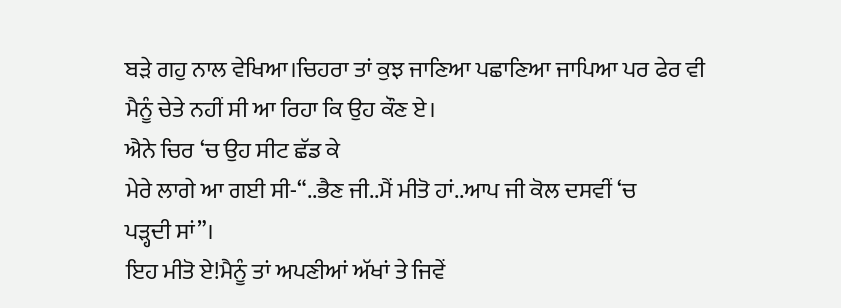ਬੜੇ ਗਹੁ ਨਾਲ ਵੇਖਿਆ।ਚਿਹਰਾ ਤਾਂ ਕੁਝ ਜਾਣਿਆ ਪਛਾਣਿਆ ਜਾਪਿਆ ਪਰ ਫੇਰ ਵੀ
ਮੈਨੂੰ ਚੇਤੇ ਨਹੀਂ ਸੀ ਆ ਰਿਹਾ ਕਿ ਉਹ ਕੌਣ ਏ।
ਐਨੇ ਚਿਰ ‘ਚ ਉਹ ਸੀਟ ਛੱਡ ਕੇ
ਮੇਰੇ ਲਾਗੇ ਆ ਗਈ ਸੀ-“..ਭੈਣ ਜੀ..ਮੈਂ ਮੀਤੋ ਹਾਂ..ਆਪ ਜੀ ਕੋਲ ਦਸਵੀਂ ‘ਚ
ਪੜ੍ਹਦੀ ਸਾਂ”।
ਇਹ ਮੀਤੋ ਏ!ਮੈਨੂੰ ਤਾਂ ਅਪਣੀਆਂ ਅੱਖਾਂ ਤੇ ਜਿਵੇਂ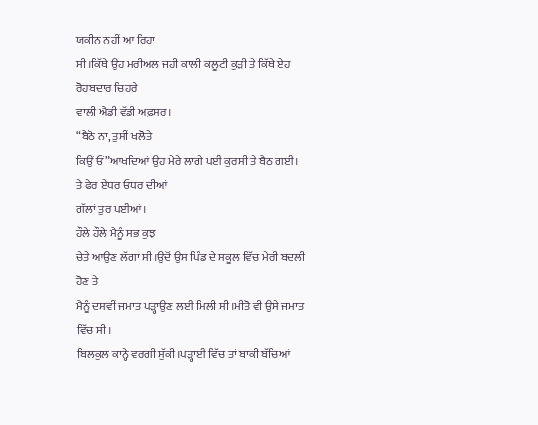ਯਕੀਨ ਨਹੀਂ ਆ ਰਿਹਾ
ਸੀ।ਕਿੱਥੇ ਉਹ ਮਰੀਅਲ ਜਹੀ ਕਾਲੀ ਕਲੂਟੀ ਕੁੜੀ ਤੇ ਕਿੱਥੇ ਏਹ ਰੋਹਬਦਾਰ ਚਿਹਰੇ
ਵਾਲੀ ਐਡੀ ਵੱਡੀ ਅਫ਼ਸਰ।
“ਬੈਠੋ ਨਾ, ਤੁਸੀਂ ਖਲੋਤੇ
ਕਿਉਂ ਓਂ”ਆਖਦਿਆਂ ਉਹ ਮੇਰੇ ਲਾਗੇ ਪਈ ਕੁਰਸੀ ਤੇ ਬੈਠ ਗਈ।
ਤੇ ਫੇਰ ਏਧਰ ਓਧਰ ਦੀਆਂ
ਗੱਲਾਂ ਤੁਰ ਪਈਆਂ।
ਹੌਲੇ ਹੌਲੇ ਮੈਨੂੰ ਸਭ ਕੁਝ
ਚੇਤੇ ਆਉਣ ਲੱਗਾ ਸੀ।ਉਦੋਂ ਉਸ ਪਿੰਡ ਦੇ ਸਕੂਲ ਵਿੱਚ ਮੇਰੀ ਬਦਲੀ ਹੋਣ ਤੇ
ਮੈਨੂੰ ਦਸਵੀਂ ਜਮਾਤ ਪੜ੍ਹਾਉਣ ਲਈ ਮਿਲੀ ਸੀ।ਮੀਤੋ ਵੀ ਉਸੇ ਜਮਾਤ ਵਿੱਚ ਸੀ।
ਬਿਲਕੁਲ ਕਾਨ੍ਹੇ ਵਰਗੀ ਸੁੱਕੀ।ਪੜ੍ਹਾਈ ਵਿੱਚ ਤਾਂ ਬਾਕੀ ਬੱਚਿਆਂ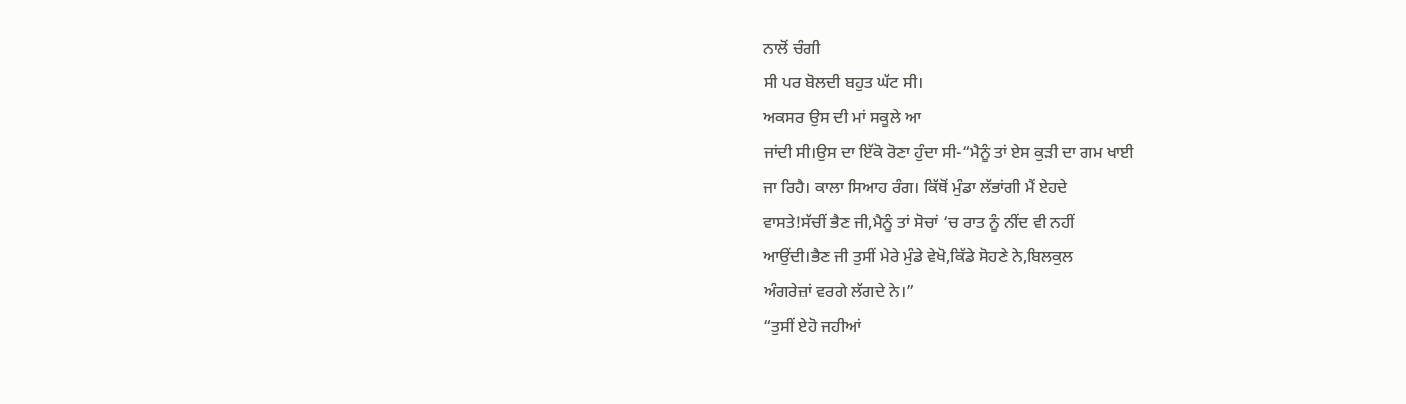ਨਾਲੋਂ ਚੰਗੀ
ਸੀ ਪਰ ਬੋਲਦੀ ਬਹੁਤ ਘੱਟ ਸੀ।
ਅਕਸਰ ਉਸ ਦੀ ਮਾਂ ਸਕੂਲੇ ਆ
ਜਾਂਦੀ ਸੀ।ਉਸ ਦਾ ਇੱਕੋ ਰੋਣਾ ਹੁੰਦਾ ਸੀ-“ਮੈਨੂੰ ਤਾਂ ਏਸ ਕੁੜੀ ਦਾ ਗਮ ਖਾਈ
ਜਾ ਰਿਹੈ। ਕਾਲਾ ਸਿਆਹ ਰੰਗ। ਕਿੱਥੋਂ ਮੁੰਡਾ ਲੱਭਾਂਗੀ ਮੈਂ ਏਹਦੇ
ਵਾਸਤੇ!ਸੱਚੀਂ ਭੈਣ ਜੀ,ਮੈਨੂੰ ਤਾਂ ਸੋਚਾਂ ‘ਚ ਰਾਤ ਨੂੰ ਨੀਂਦ ਵੀ ਨਹੀਂ
ਆਉਂਦੀ।ਭੈਣ ਜੀ ਤੁਸੀਂ ਮੇਰੇ ਮੁੰਡੇ ਵੇਖੋ,ਕਿੱਡੇ ਸੋਹਣੇ ਨੇ,ਬਿਲਕੁਲ
ਅੰਗਰੇਜ਼ਾਂ ਵਰਗੇ ਲੱਗਦੇ ਨੇ।”
“ਤੁਸੀਂ ਏਹੋ ਜਹੀਆਂ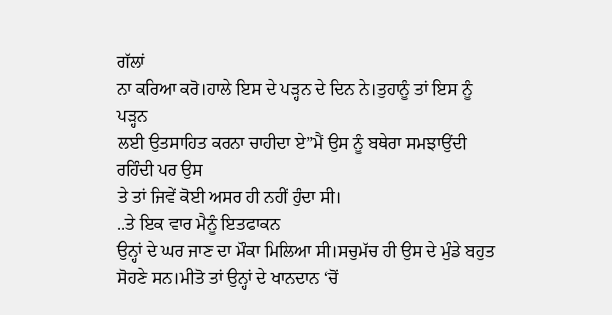ਗੱਲਾਂ
ਨਾ ਕਰਿਆ ਕਰੋ।ਹਾਲੇ ਇਸ ਦੇ ਪੜ੍ਹਨ ਦੇ ਦਿਨ ਨੇ।ਤੁਹਾਨੂੰ ਤਾਂ ਇਸ ਨੂੰ ਪੜ੍ਹਨ
ਲਈ ਉਤਸਾਹਿਤ ਕਰਨਾ ਚਾਹੀਦਾ ਏ”ਮੈਂ ਉਸ ਨੂੰ ਬਥੇਰਾ ਸਮਝਾਉਂਦੀ ਰਹਿੰਦੀ ਪਰ ਉਸ
ਤੇ ਤਾਂ ਜਿਵੇਂ ਕੋਈ ਅਸਰ ਹੀ ਨਹੀਂ ਹੁੰਦਾ ਸੀ।
..ਤੇ ਇਕ ਵਾਰ ਮੈਨੂੰ ਇਤਫਾਕਨ
ਉਨ੍ਹਾਂ ਦੇ ਘਰ ਜਾਣ ਦਾ ਮੌਕਾ ਮਿਲਿਆ ਸੀ।ਸਚੁਮੱਚ ਹੀ ਉਸ ਦੇ ਮੁੰਡੇ ਬਹੁਤ
ਸੋਹਣੇ ਸਨ।ਮੀਤੋ ਤਾਂ ਉਨ੍ਹਾਂ ਦੇ ਖਾਨਦਾਨ ‘ਚੋਂ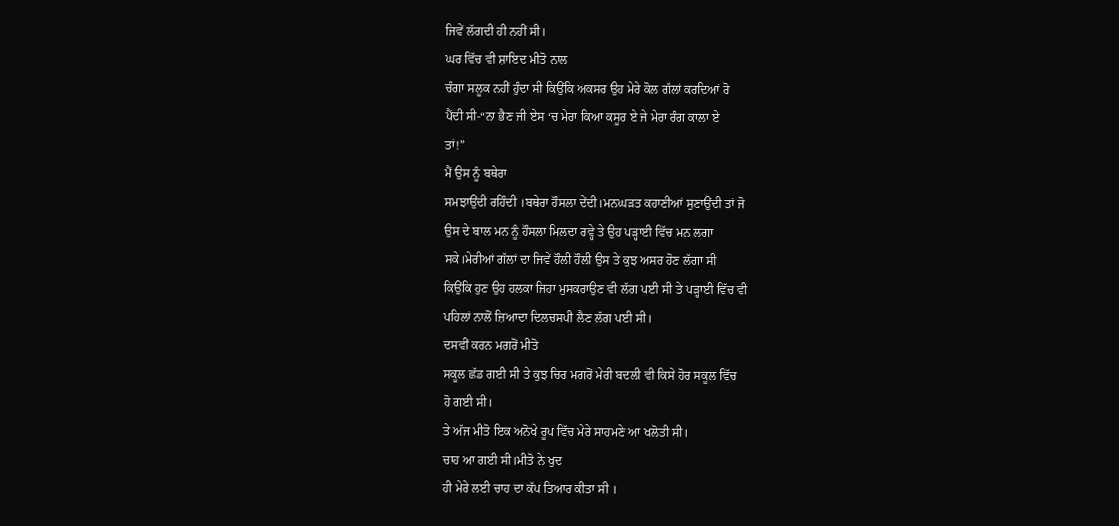ਜਿਵੇਂ ਲੱਗਦੀ ਹੀ ਨਹੀਂ ਸੀ।
ਘਰ ਵਿੱਚ ਵੀ ਸ਼ਾਇਦ ਮੀਤੋ ਨਾਲ
ਚੰਗਾ ਸਲੂਕ ਨਹੀਂ ਹੁੰਦਾ ਸੀ ਕਿਉਂਕਿ ਅਕਸਰ ਉਹ ਮੇਰੇ ਕੋਲ ਗੱਲਾਂ ਕਰਦਿਆਂ ਰੋ
ਪੈਂਦੀ ਸੀ-“ਨਾ ਭੈਣ ਜੀ ਏਸ ‘ਚ ਮੇਰਾ ਕਿਆ ਕਸੂਰ ਏ ਜੇ ਮੇਰਾ ਰੰਗ ਕਾਲਾ ਏ
ਤਾਂ!”
ਮੈਂ ਉਸ ਨੂੰ ਬਥੇਰਾ
ਸਮਝਾਉਂਦੀ ਰਹਿੰਦੀ ।ਬਥੇਰਾ ਹੌਸਲਾ ਦੇਂਦੀ।ਮਨਘੜਤ ਕਹਾਣੀਆਂ ਸੁਣਾਉਂਦੀ ਤਾਂ ਜੋ
ਉਸ ਦੇ ਬਾਲ ਮਨ ਨੂੰ ਹੌਸਲਾ ਮਿਲਦਾ ਰਵ੍ਹੇ ਤੇ ਉਹ ਪੜ੍ਹਾਈ ਵਿੱਚ ਮਨ ਲਗਾ
ਸਕੇ।ਮੇਰੀਆਂ ਗੱਲਾਂ ਦਾ ਜਿਵੇਂ ਹੌਲੀ ਹੌਲੀ ਉਸ ਤੇ ਕੁਝ ਅਸਰ ਹੋਣ ਲੱਗਾ ਸੀ
ਕਿਉਂਕਿ ਹੁਣ ਉਹ ਹਲਕਾ ਜਿਹਾ ਮੁਸਕਰਾਉਣ ਵੀ ਲੱਗ ਪਈ ਸੀ ਤੇ ਪੜ੍ਹਾਈ ਵਿੱਚ ਵੀ
ਪਹਿਲਾਂ ਨਾਲੋਂ ਜ਼ਿਆਦਾ ਦਿਲਚਸਪੀ ਲੈਣ ਲੱਗ ਪਈ ਸੀ।
ਦਸਵੀਂ ਕਰਨ ਮਗਰੋਂ ਮੀਤੋ
ਸਕੂਲ ਛੱਡ ਗਈ ਸੀ ਤੇ ਕੁਝ ਚਿਰ ਮਗਰੋਂ ਮੇਰੀ ਬਦਲੀ ਵੀ ਕਿਸੇ ਹੋਰ ਸਕੂਲ ਵਿੱਚ
ਹੋ ਗਈ ਸੀ।
ਤੇ ਅੱਜ ਮੀਤੋ ਇਕ ਅਨੋਖੇ ਰੂਪ ਵਿੱਚ ਮੇਰੇ ਸਾਹਮਣੇ ਆ ਖਲੋਤੀ ਸੀ।
ਚਾਹ ਆ ਗਈ ਸੀ।ਮੀਤੋ ਨੇ ਖੁਦ
ਹੀ ਮੇਰੇ ਲਈ ਚਾਹ ਦਾ ਕੱਪ ਤਿਆਰ ਕੀਤਾ ਸੀ ।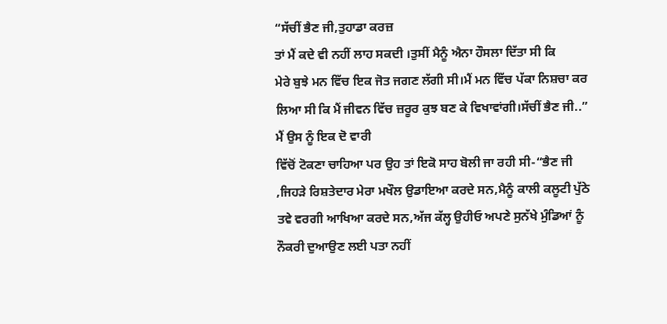“ਸੱਚੀਂ ਭੈਣ ਜੀ,ਤੁਹਾਡਾ ਕਰਜ਼
ਤਾਂ ਮੈਂ ਕਦੇ ਵੀ ਨਹੀਂ ਲਾਹ ਸਕਦੀ ।ਤੁਸੀਂ ਮੈਨੂੰ ਐਨਾ ਹੌਸਲਾ ਦਿੱਤਾ ਸੀ ਕਿ
ਮੇਰੇ ਬੁਝੇ ਮਨ ਵਿੱਚ ਇਕ ਜੋਤ ਜਗਣ ਲੱਗੀ ਸੀ।ਮੈਂ ਮਨ ਵਿੱਚ ਪੱਕਾ ਨਿਸ਼ਚਾ ਕਰ
ਲਿਆ ਸੀ ਕਿ ਮੈਂ ਜੀਵਨ ਵਿੱਚ ਜ਼ਰੂਰ ਕੁਝ ਬਣ ਕੇ ਵਿਖਾਵਾਂਗੀ।ਸੱਚੀਂ ਭੈਣ ਜੀ..”
ਮੈਂ ਉਸ ਨੂੰ ਇਕ ਦੋ ਵਾਰੀ
ਵਿੱਚੋਂ ਟੋਕਣਾ ਚਾਹਿਆ ਪਰ ਉਹ ਤਾਂ ਇਕੋ ਸਾਹ ਬੋਲੀ ਜਾ ਰਹੀ ਸੀ-“ਭੈਣ ਜੀ
,ਜਿਹੜੇ ਰਿਸ਼ਤੇਦਾਰ ਮੇਰਾ ਮਖੌਲ ਉਡਾਇਆ ਕਰਦੇ ਸਨ,ਮੈਨੂੰ ਕਾਲੀ ਕਲੂਟੀ ਪੁੱਠੇ
ਤਵੇ ਵਰਗੀ ਆਖਿਆ ਕਰਦੇ ਸਨ,ਅੱਜ ਕੱਲ੍ਹ ਉਹੀਓ ਅਪਣੇ ਸੁਨੱਖੇ ਮੁੰਡਿਆਂ ਨੂੰ
ਨੌਕਰੀ ਦੁਆਉਣ ਲਈ ਪਤਾ ਨਹੀਂ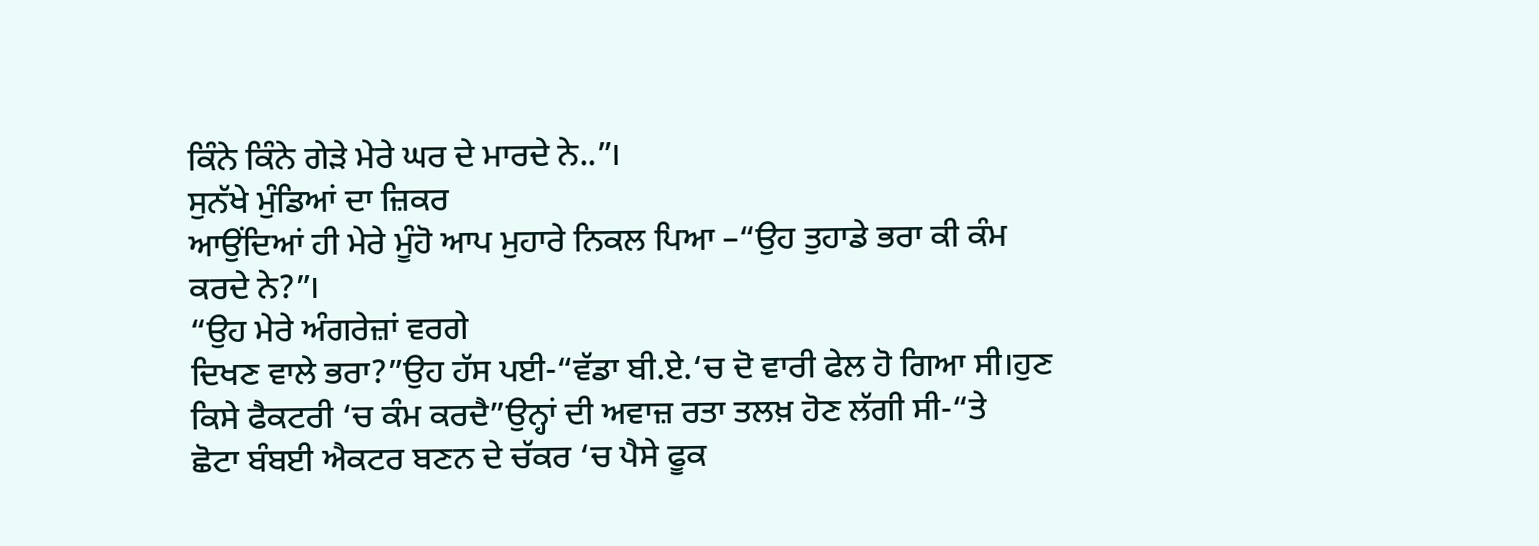ਕਿੰਨੇ ਕਿੰਨੇ ਗੇੜੇ ਮੇਰੇ ਘਰ ਦੇ ਮਾਰਦੇ ਨੇ..”।
ਸੁਨੱਖੇ ਮੁੰਡਿਆਂ ਦਾ ਜ਼ਿਕਰ
ਆਉਂਦਿਆਂ ਹੀ ਮੇਰੇ ਮੂੰਹੋ ਆਪ ਮੁਹਾਰੇ ਨਿਕਲ ਪਿਆ –“ਉਹ ਤੁਹਾਡੇ ਭਰਾ ਕੀ ਕੰਮ
ਕਰਦੇ ਨੇ?”।
“ਉਹ ਮੇਰੇ ਅੰਗਰੇਜ਼ਾਂ ਵਰਗੇ
ਦਿਖਣ ਵਾਲੇ ਭਰਾ?”ਉਹ ਹੱਸ ਪਈ-“ਵੱਡਾ ਬੀ.ਏ.‘ਚ ਦੋ ਵਾਰੀ ਫੇਲ ਹੋ ਗਿਆ ਸੀ।ਹੁਣ
ਕਿਸੇ ਫੈਕਟਰੀ ‘ਚ ਕੰਮ ਕਰਦੈ”ਉਨ੍ਹਾਂ ਦੀ ਅਵਾਜ਼ ਰਤਾ ਤਲਖ਼ ਹੋਣ ਲੱਗੀ ਸੀ-“ਤੇ
ਛੋਟਾ ਬੰਬਈ ਐਕਟਰ ਬਣਨ ਦੇ ਚੱਕਰ ‘ਚ ਪੈਸੇ ਫੂਕ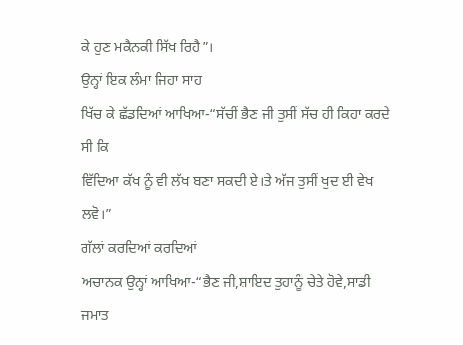ਕੇ ਹੁਣ ਮਕੈਨਕੀ ਸਿੱਖ ਰਿਹੈ”।
ਉਨ੍ਹਾਂ ਇਕ ਲੰਮਾ ਜਿਹਾ ਸਾਹ
ਖਿੱਚ ਕੇ ਛੱਡਦਿਆਂ ਆਖਿਆ-“ਸੱਚੀਂ ਭੈਣ ਜੀ ਤੁਸੀਂ ਸੱਚ ਹੀ ਕਿਹਾ ਕਰਦੇ ਸੀ ਕਿ
ਵਿੱਦਿਆ ਕੱਖ ਨੂੰ ਵੀ ਲੱਖ ਬਣਾ ਸਕਦੀ ਏ।ਤੇ ਅੱਜ ਤੁਸੀਂ ਖੁਦ ਈ ਵੇਖ ਲਵੋ।”
ਗੱਲਾਂ ਕਰਦਿਆਂ ਕਰਦਿਆਂ
ਅਚਾਨਕ ਉਨ੍ਹਾਂ ਆਖਿਆ-“ਭੈਣ ਜੀ,ਸ਼ਾਇਦ ਤੁਹਾਨੂੰ ਚੇਤੇ ਹੋਵੇ,ਸਾਡੀ ਜਮਾਤ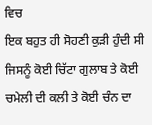ਵਿਚ
ਇਕ ਬਹੁਤ ਹੀ ਸੋਹਣੀ ਕੁੜੀ ਹੁੰਦੀ ਸੀ ਜਿਸਨੂੰ ਕੋਈ ਚਿੱਟਾ ਗੁਲਾਬ ਤੇ ਕੋਈ
ਚਮੇਲੀ ਦੀ ਕਲੀ ਤੇ ਕੋਈ ਚੰਨ ਦਾ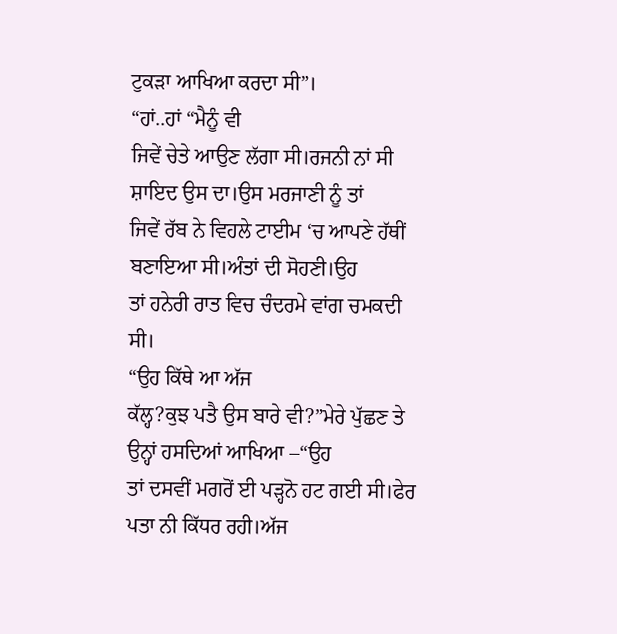ਟੁਕੜਾ ਆਖਿਆ ਕਰਦਾ ਸੀ”।
“ਹਾਂ..ਹਾਂ “ਮੈਨੂੰ ਵੀ
ਜਿਵੇਂ ਚੇਤੇ ਆਉਣ ਲੱਗਾ ਸੀ।ਰਜਨੀ ਨਾਂ ਸੀ ਸ਼ਾਇਦ ਉਸ ਦਾ।ਉਸ ਮਰਜਾਣੀ ਨੂੰ ਤਾਂ
ਜਿਵੇਂ ਰੱਬ ਨੇ ਵਿਹਲੇ ਟਾਈਮ ‘ਚ ਆਪਣੇ ਹੱਥੀਂ ਬਣਾਇਆ ਸੀ।ਅੰਤਾਂ ਦੀ ਸੋਹਣੀ।ਉਹ
ਤਾਂ ਹਨੇਰੀ ਰਾਤ ਵਿਚ ਚੰਦਰਮੇ ਵਾਂਗ ਚਮਕਦੀ ਸੀ।
“ਉਹ ਕਿੱਥੇ ਆ ਅੱਜ
ਕੱਲ੍ਹ?ਕੁਝ ਪਤੈ ਉਸ ਬਾਰੇ ਵੀ?”ਮੇਰੇ ਪੁੱਛਣ ਤੇ ਉਨ੍ਹਾਂ ਹਸਦਿਆਂ ਆਖਿਆ –“ਉਹ
ਤਾਂ ਦਸਵੀਂ ਮਗਰੋਂ ਈ ਪੜ੍ਹਨੋ ਹਟ ਗਈ ਸੀ।ਫੇਰ ਪਤਾ ਨੀ ਕਿੱਧਰ ਰਹੀ।ਅੱਜ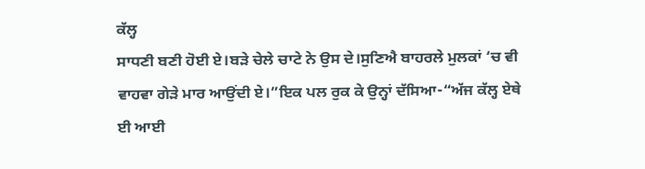ਕੱਲ੍ਹ
ਸਾਧਣੀ ਬਣੀ ਹੋਈ ਏ।ਬੜੇ ਚੇਲੇ ਚਾਟੇ ਨੇ ਉਸ ਦੇ।ਸੁਣਿਐ ਬਾਹਰਲੇ ਮੁਲਕਾਂ ‘ਚ ਵੀ
ਵਾਹਵਾ ਗੇੜੇ ਮਾਰ ਆਉਂਦੀ ਏ।”ਇਕ ਪਲ ਰੁਕ ਕੇ ਉਨ੍ਹਾਂ ਦੱਸਿਆ-“ਅੱਜ ਕੱਲ੍ਹ ਏਥੇ
ਈ ਆਈ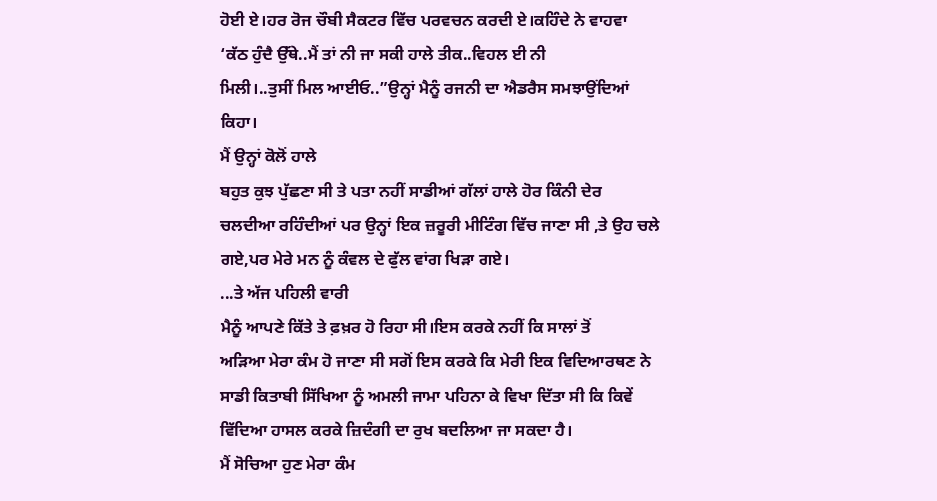ਹੋਈ ਏ।ਹਰ ਰੋਜ ਚੌਬੀ ਸੈਕਟਰ ਵਿੱਚ ਪਰਵਚਨ ਕਰਦੀ ਏ।ਕਹਿੰਦੇ ਨੇ ਵਾਹਵਾ
‘ਕੱਠ ਹੁੰਦੈ ਉੱਥੇ..ਮੈਂ ਤਾਂ ਨੀ ਜਾ ਸਕੀ ਹਾਲੇ ਤੀਕ..ਵਿਹਲ ਈ ਨੀ
ਮਿਲੀ।..ਤੁਸੀਂ ਮਿਲ ਆਈਓ..”ਉਨ੍ਹਾਂ ਮੈਨੂੰ ਰਜਨੀ ਦਾ ਐਡਰੈਸ ਸਮਝਾਉਂਦਿਆਂ
ਕਿਹਾ।
ਮੈਂ ਉਨ੍ਹਾਂ ਕੋਲੋਂ ਹਾਲੇ
ਬਹੁਤ ਕੁਝ ਪੁੱਛਣਾ ਸੀ ਤੇ ਪਤਾ ਨਹੀਂ ਸਾਡੀਆਂ ਗੱਲਾਂ ਹਾਲੇ ਹੋਰ ਕਿੰਨੀ ਦੇਰ
ਚਲਦੀਆ ਰਹਿੰਦੀਆਂ ਪਰ ਉਨ੍ਹਾਂ ਇਕ ਜ਼ਰੂਰੀ ਮੀਟਿੰਗ ਵਿੱਚ ਜਾਣਾ ਸੀ ,ਤੇ ਉਹ ਚਲੇ
ਗਏ,ਪਰ ਮੇਰੇ ਮਨ ਨੂੰ ਕੰਵਲ ਦੇ ਫੁੱਲ ਵਾਂਗ ਖਿੜਾ ਗਏ।
...ਤੇ ਅੱਜ ਪਹਿਲੀ ਵਾਰੀ
ਮੈਨੂੰ ਆਪਣੇ ਕਿੱਤੇ ਤੇ ਫ਼ਖ਼ਰ ਹੋ ਰਿਹਾ ਸੀ।ਇਸ ਕਰਕੇ ਨਹੀਂ ਕਿ ਸਾਲਾਂ ਤੋਂ
ਅੜਿਆ ਮੇਰਾ ਕੰਮ ਹੋ ਜਾਣਾ ਸੀ ਸਗੋਂ ਇਸ ਕਰਕੇ ਕਿ ਮੇਰੀ ਇਕ ਵਿਦਿਆਰਥਣ ਨੇ
ਸਾਡੀ ਕਿਤਾਬੀ ਸਿੱਖਿਆ ਨੂੰ ਅਮਲੀ ਜਾਮਾ ਪਹਿਨਾ ਕੇ ਵਿਖਾ ਦਿੱਤਾ ਸੀ ਕਿ ਕਿਵੇਂ
ਵਿੱਦਿਆ ਹਾਸਲ ਕਰਕੇ ਜ਼ਿਦੰਗੀ ਦਾ ਰੁਖ ਬਦਲਿਆ ਜਾ ਸਕਦਾ ਹੈ।
ਮੈਂ ਸੋਚਿਆ ਹੁਣ ਮੇਰਾ ਕੰਮ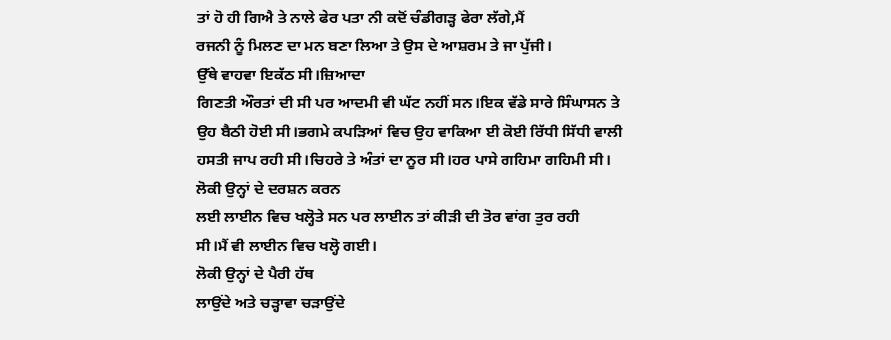ਤਾਂ ਹੋ ਹੀ ਗਿਐ ਤੇ ਨਾਲੇ ਫੇਰ ਪਤਾ ਨੀ ਕਦੋਂ ਚੰਡੀਗੜ੍ਹ ਫੇਰਾ ਲੱਗੇ,ਮੈਂ
ਰਜਨੀ ਨੂੰ ਮਿਲਣ ਦਾ ਮਨ ਬਣਾ ਲਿਆ ਤੇ ਉਸ ਦੇ ਆਸ਼ਰਮ ਤੇ ਜਾ ਪੁੱਜੀ।
ਉੱਥੇ ਵਾਹਵਾ ਇਕੱਠ ਸੀ।ਜ਼ਿਆਦਾ
ਗਿਣਤੀ ਔਰਤਾਂ ਦੀ ਸੀ ਪਰ ਆਦਮੀ ਵੀ ਘੱਟ ਨਹੀਂ ਸਨ।ਇਕ ਵੱਡੇ ਸਾਰੇ ਸਿੰਘਾਸਨ ਤੇ
ਉਹ ਬੈਠੀ ਹੋਈ ਸੀ।ਭਗਮੇ ਕਪੜਿਆਂ ਵਿਚ ਉਹ ਵਾਕਿਆ ਈ ਕੋਈ ਰਿੱਧੀ ਸਿੱਧੀ ਵਾਲੀ
ਹਸਤੀ ਜਾਪ ਰਹੀ ਸੀ।ਚਿਹਰੇ ਤੇ ਅੰਤਾਂ ਦਾ ਨੂਰ ਸੀ।ਹਰ ਪਾਸੇ ਗਹਿਮਾ ਗਹਿਮੀ ਸੀ।
ਲੋਕੀ ਉਨ੍ਹਾਂ ਦੇ ਦਰਸ਼ਨ ਕਰਨ
ਲਈ ਲਾਈਨ ਵਿਚ ਖਲ੍ਹੋਤੇ ਸਨ ਪਰ ਲਾਈਨ ਤਾਂ ਕੀੜੀ ਦੀ ਤੋਰ ਵਾਂਗ ਤੁਰ ਰਹੀ
ਸੀ।ਮੈਂ ਵੀ ਲਾਈਨ ਵਿਚ ਖਲ੍ਹੋ ਗਈ।
ਲੋਕੀ ਉਨ੍ਹਾਂ ਦੇ ਪੈਰੀ ਹੱਥ
ਲਾਉਂਦੇ ਅਤੇ ਚੜ੍ਹਾਵਾ ਚੜਾਉਂਦੇ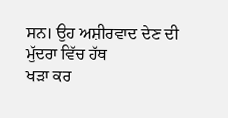ਸਨ। ਉਹ ਅਸ਼ੀਰਵਾਦ ਦੇਣ ਦੀ ਮੁੱਦਰਾ ਵਿੱਚ ਹੱਥ
ਖੜਾ ਕਰ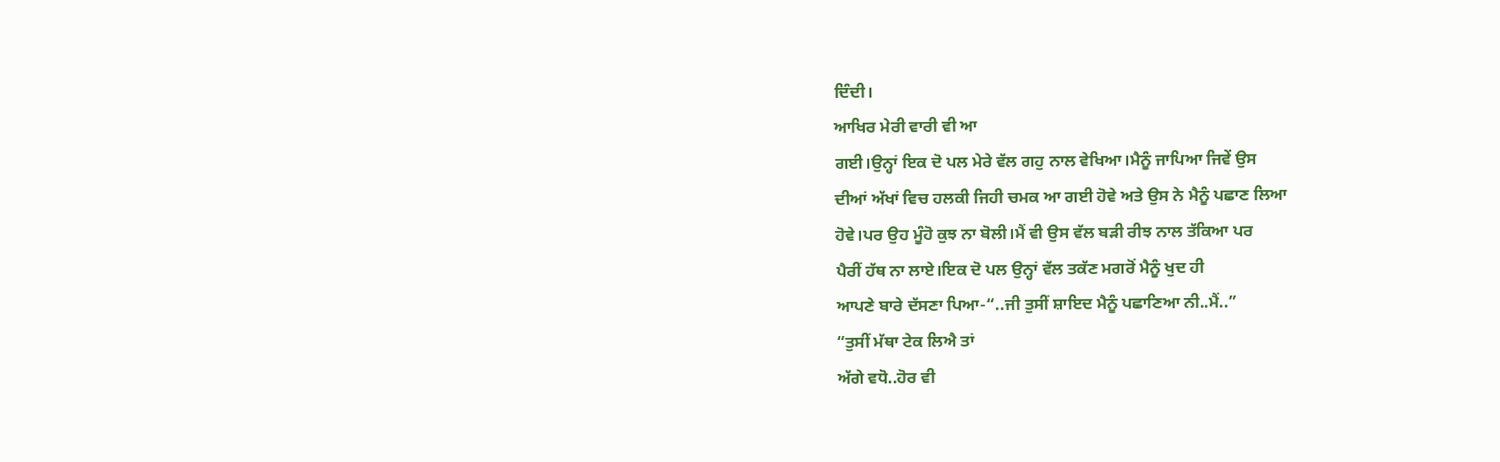ਦਿੰਦੀ।
ਆਖਿਰ ਮੇਰੀ ਵਾਰੀ ਵੀ ਆ
ਗਈ।ਉਨ੍ਹਾਂ ਇਕ ਦੋ ਪਲ ਮੇਰੇ ਵੱਲ ਗਹੁ ਨਾਲ ਵੇਖਿਆ।ਮੈਨੂੰ ਜਾਪਿਆ ਜਿਵੇਂ ਉਸ
ਦੀਆਂ ਅੱਖਾਂ ਵਿਚ ਹਲਕੀ ਜਿਹੀ ਚਮਕ ਆ ਗਈ ਹੋਵੇ ਅਤੇ ਉਸ ਨੇ ਮੈਨੂੰ ਪਛਾਣ ਲਿਆ
ਹੋਵੇ।ਪਰ ਉਹ ਮੂੰਹੋ ਕੁਝ ਨਾ ਬੋਲੀ।ਮੈਂ ਵੀ ਉਸ ਵੱਲ ਬੜੀ ਰੀਝ ਨਾਲ ਤੱਕਿਆ ਪਰ
ਪੈਰੀਂ ਹੱਥ ਨਾ ਲਾਏ।ਇਕ ਦੋ ਪਲ ਉਨ੍ਹਾਂ ਵੱਲ ਤਕੱਣ ਮਗਰੋਂ ਮੈਨੂੰ ਖੁਦ ਹੀ
ਆਪਣੇ ਬਾਰੇ ਦੱਸਣਾ ਪਿਆ-“..ਜੀ ਤੁਸੀਂ ਸ਼ਾਇਦ ਮੈਨੂੰ ਪਛਾਣਿਆ ਨੀ..ਮੈਂ..”
“ਤੁਸੀਂ ਮੱਥਾ ਟੇਕ ਲਿਐ ਤਾਂ
ਅੱਗੇ ਵਧੋ..ਹੋਰ ਵੀ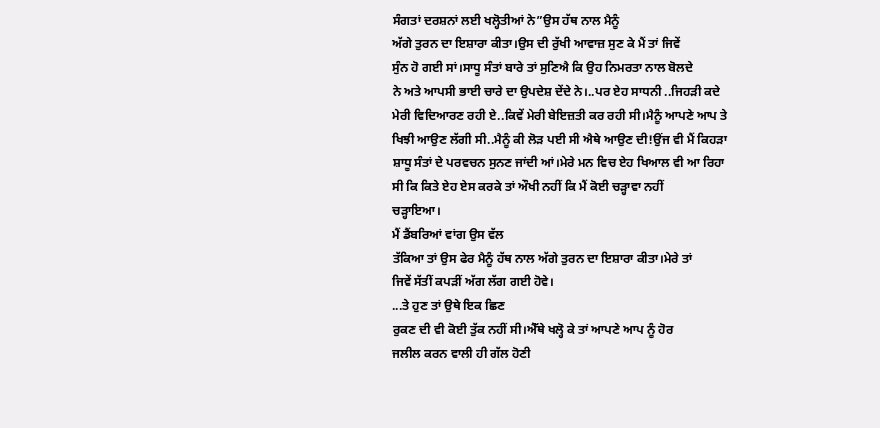ਸੰਗਤਾਂ ਦਰਸ਼ਨਾਂ ਲਈ ਖਲ੍ਹੋਤੀਆਂ ਨੇ”ਉਸ ਹੱਥ ਨਾਲ ਮੈਨੂੰ
ਅੱਗੇ ਤੁਰਨ ਦਾ ਇਸ਼ਾਰਾ ਕੀਤਾ।ਉਸ ਦੀ ਰੁੱਖੀ ਆਵਾਜ਼ ਸੁਣ ਕੇ ਮੈਂ ਤਾਂ ਜਿਵੇਂ
ਸੁੰਨ ਹੋ ਗਈ ਸਾਂ।ਸਾਧੂ ਸੰਤਾਂ ਬਾਰੇ ਤਾਂ ਸੁਣਿਐ ਕਿ ਉਹ ਨਿਮਰਤਾ ਨਾਲ ਬੋਲਦੇ
ਨੇ ਅਤੇ ਆਪਸੀ ਭਾਈ ਚਾਰੇ ਦਾ ਉਪਦੇਸ਼ ਦੇਂਦੇ ਨੇ।..ਪਰ ਏਹ ਸਾਧਨੀ ..ਜਿਹੜੀ ਕਦੇ
ਮੇਰੀ ਵਿਦਿਆਰਣ ਰਹੀ ਏ..ਕਿਵੇਂ ਮੇਰੀ ਬੇਇਜ਼ਤੀ ਕਰ ਰਹੀ ਸੀ।ਮੈਨੂੰ ਆਪਣੇ ਆਪ ਤੇ
ਖਿਝੀ ਆਉਣ ਲੱਗੀ ਸੀ..ਮੈਨੂੰ ਕੀ ਲੋੜ ਪਈ ਸੀ ਐਥੇ ਆਉਣ ਦੀ!ਉਂਜ ਵੀ ਮੈਂ ਕਿਹੜਾ
ਸ਼ਾਧੂ ਸੰਤਾਂ ਦੇ ਪਰਵਚਨ ਸੁਨਣ ਜਾਂਦੀ ਆਂ।ਮੇਰੇ ਮਨ ਵਿਚ ਏਹ ਖਿਆਲ ਵੀ ਆ ਰਿਹਾ
ਸੀ ਕਿ ਕਿਤੇ ਏਹ ਏਸ ਕਰਕੇ ਤਾਂ ਔਖੀ ਨਹੀਂ ਕਿ ਮੈਂ ਕੋਈ ਚੜ੍ਹਾਵਾ ਨਹੀਂ
ਚੜ੍ਹਾਇਆ।
ਮੈਂ ਡੈਂਬਰਿਆਂ ਵਾਂਗ ਉਸ ਵੱਲ
ਤੱਕਿਆ ਤਾਂ ਉਸ ਫੇਰ ਮੈਨੂੰ ਹੱਥ ਨਾਲ ਅੱਗੇ ਤੁਰਨ ਦਾ ਇਸ਼ਾਰਾ ਕੀਤਾ।ਮੇਰੇ ਤਾਂ
ਜਿਵੇਂ ਸੱਤੀਂ ਕਪੜੀਂ ਅੱਗ ਲੱਗ ਗਈ ਹੋਵੇ।
...ਤੇ ਹੁਣ ਤਾਂ ਉਥੇ ਇਕ ਛਿਣ
ਰੁਕਣ ਦੀ ਵੀ ਕੋਈ ਤੁੱਕ ਨਹੀਂ ਸੀ।ਐੱਥੇ ਖਲ੍ਹੋ ਕੇ ਤਾਂ ਆਪਣੇ ਆਪ ਨੂੰ ਹੋਰ
ਜਲੀਲ ਕਰਨ ਵਾਲੀ ਹੀ ਗੱਲ ਹੋਣੀ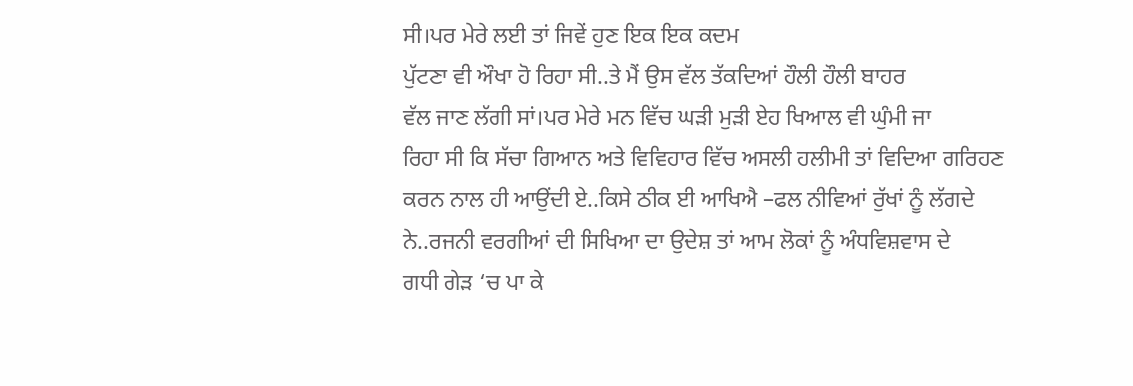ਸੀ।ਪਰ ਮੇਰੇ ਲਈ ਤਾਂ ਜਿਵੇਂ ਹੁਣ ਇਕ ਇਕ ਕਦਮ
ਪੁੱਟਣਾ ਵੀ ਔਖਾ ਹੋ ਰਿਹਾ ਸੀ..ਤੇ ਮੈਂ ਉਸ ਵੱਲ ਤੱਕਦਿਆਂ ਹੌਲੀ ਹੌਲੀ ਬਾਹਰ
ਵੱਲ ਜਾਣ ਲੱਗੀ ਸਾਂ।ਪਰ ਮੇਰੇ ਮਨ ਵਿੱਚ ਘੜੀ ਮੁੜੀ ਏਹ ਖਿਆਲ ਵੀ ਘੁੰਮੀ ਜਾ
ਰਿਹਾ ਸੀ ਕਿ ਸੱਚਾ ਗਿਆਨ ਅਤੇ ਵਿਵਿਹਾਰ ਵਿੱਚ ਅਸਲੀ ਹਲੀਮੀ ਤਾਂ ਵਿਦਿਆ ਗਰਿਹਣ
ਕਰਨ ਨਾਲ ਹੀ ਆਉਂਦੀ ਏ..ਕਿਸੇ ਠੀਕ ਈ ਆਖਿਐ –ਫਲ ਨੀਵਿਆਂ ਰੁੱਖਾਂ ਨੂੰ ਲੱਗਦੇ
ਨੇ..ਰਜਨੀ ਵਰਗੀਆਂ ਦੀ ਸਿਖਿਆ ਦਾ ਉਦੇਸ਼ ਤਾਂ ਆਮ ਲੋਕਾਂ ਨੂੰ ਅੰਧਵਿਸ਼ਵਾਸ ਦੇ
ਗਧੀ ਗੇੜ ‘ਚ ਪਾ ਕੇ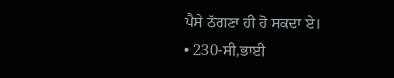ਪੈਸੇ ਠੱਗਣਾ ਹੀ ਹੋ ਸਕਦਾ ਏ।
• 230-ਸੀ,ਭਾਈ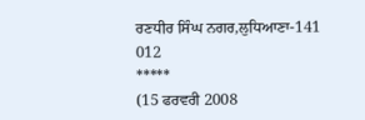ਰਣਧੀਰ ਸਿੰਘ ਨਗਰ,ਲੁਧਿਆਣਾ-141 012
*****
(15 ਫਰਵਰੀ 2008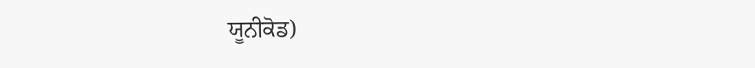ਯੂਨੀਕੋਡ)